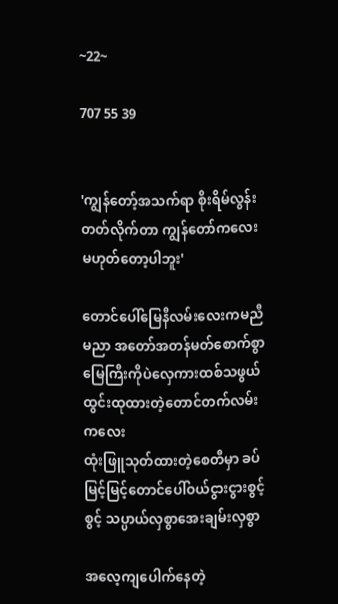~22~

707 55 39


'ကျွန်တော့်အသက်ရာ စိုးရိမ်လွန်းတတ်လိုက်တာ ကျွန်တော်ကလေးမဟုတ်တော့ပါဘူး'

တောင်ပေါ်မြေနီလမ်းလေးကမညီမညာ အတော်အတန်မတ်စောက်စွာ
မြေကြီးကိုပဲလှေကားထစ်သဖွယ်ထွင်းထုထားတဲ့တောင်တက်လမ်းကလေး
ထုံးဖြူသုတ်ထားတဲ့စေတီမှာ ခပ်မြင့်မြင့်တောင်ပေါ်ဝယ်ငွားငွားစွင့်စွင့် သပ္ပာယ်လှစွာအေးချမ်းလှစွာ

အလေ့ကျပေါက်နေတဲ့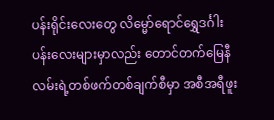ပန်းရိုင်းလေးတွေ လိမ္မော်ရောင်ရွှေဒင်္ဂါးပန်းလေးများမှာလည်း တောင်တက်မြေနီလမ်းရဲ့တစ်ဖက်တစ်ချက်စီမှာ အစီအရီဖူး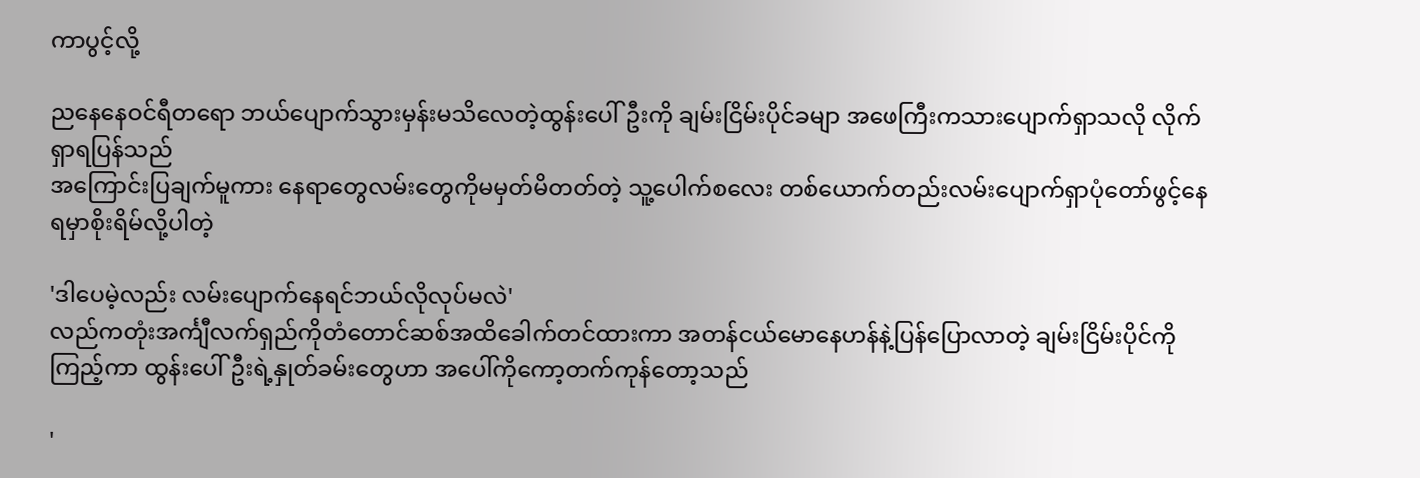ကာပွင့်လို့

ညနေနေဝင်ရီတရော ဘယ်ပျောက်သွားမှန်းမသိလေတဲ့ထွန်းပေါ်ဦးကို ချမ်းငြိမ်းပိုင်ခမျာ အဖေကြီးကသားပျောက်ရှာသလို လိုက်ရှာရပြန်သည်
အကြောင်းပြချက်မူကား နေရာတွေလမ်းတွေကိုမမှတ်မိတတ်တဲ့ သူ့ပေါက်စလေး တစ်ယောက်တည်းလမ်းပျောက်ရှာပုံတော်ဖွင့်နေရမှာစိုးရိမ်လို့ပါတဲ့

'ဒါပေမဲ့လည်း လမ်းပျောက်နေရင်ဘယ်လိုလုပ်မလဲ'
လည်ကတုံးအင်္ကျီလက်ရှည်ကိုတံတောင်ဆစ်အထိခေါက်တင်ထားကာ အတန်ငယ်မောနေဟန်နဲ့ပြန်ပြောလာတဲ့ ချမ်းငြိမ်းပိုင်ကိုကြည့်ကာ ထွန်းပေါ်ဦးရဲ့နှုတ်ခမ်းတွေဟာ အပေါ်ကိုကော့တက်ကုန်တော့သည်

'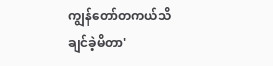ကျွန်တော်တကယ်သိချင်ခဲ့မိတာ'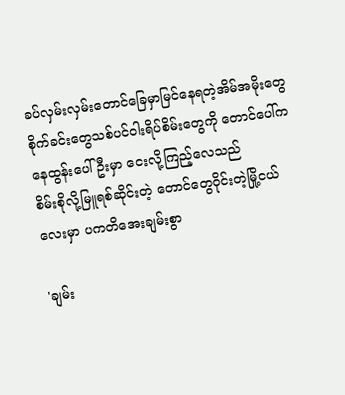ခပ်လှမ်းလှမ်းတောင်ခြေမှာမြင်နေရတဲ့အိမ်အမိုးတွေ စိုက်ခင်းတွေသစ်ပင်ဝါးရိပ်စိမ်းတွေကို တောင်ပေါ်ကနေထွန်းပေါ်ဦးမှာ ငေးလို့ကြည့်လေသည်
စိမ်းစိုလို့မြူရစ်ဆိုင်းတဲ့ တောင်တွေဝိုင်းတဲ့မြို့ငယ်လေးမှာ ပကတိအေးချမ်းစွာ

'ချမ်း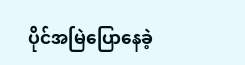ပိုင်အမြဲပြောနေခဲ့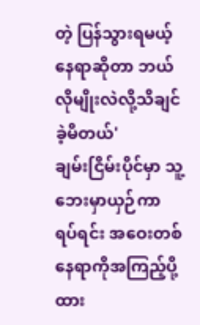တဲ့ ပြန်သွားရမယ့်နေရာဆိုတာ ဘယ်လိုမျိုးလဲလို့သိချင်ခဲ့မိတယ်'
ချမ်းငြိမ်းပိုင်မှာ သူ့ဘေးမှာယှဉ်ကာရပ်ရင်း အဝေးတစ်နေရာကိုအကြည့်ပို့ထား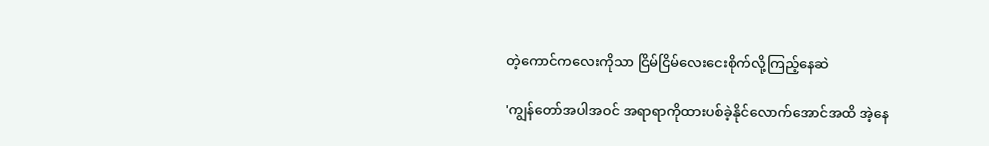တဲ့ကောင်ကလေးကိုသာ ငြိမ်ငြိမ်လေးငေးစိုက်လို့ကြည့်နေဆဲ

'ကျွန်တော်အပါအဝင် အရာရာကိုထားပစ်ခဲ့နိုင်လောက်အောင်အထိ အဲ့နေ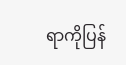ရာကိုပြန်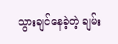သွားချင်နေခဲ့တဲ့ ချမ်း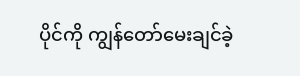ပိုင်ကို ကျွန်တော်မေးချင်ခဲ့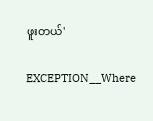ဖူးတယ်'

EXCEPTION__Where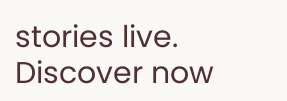stories live. Discover now